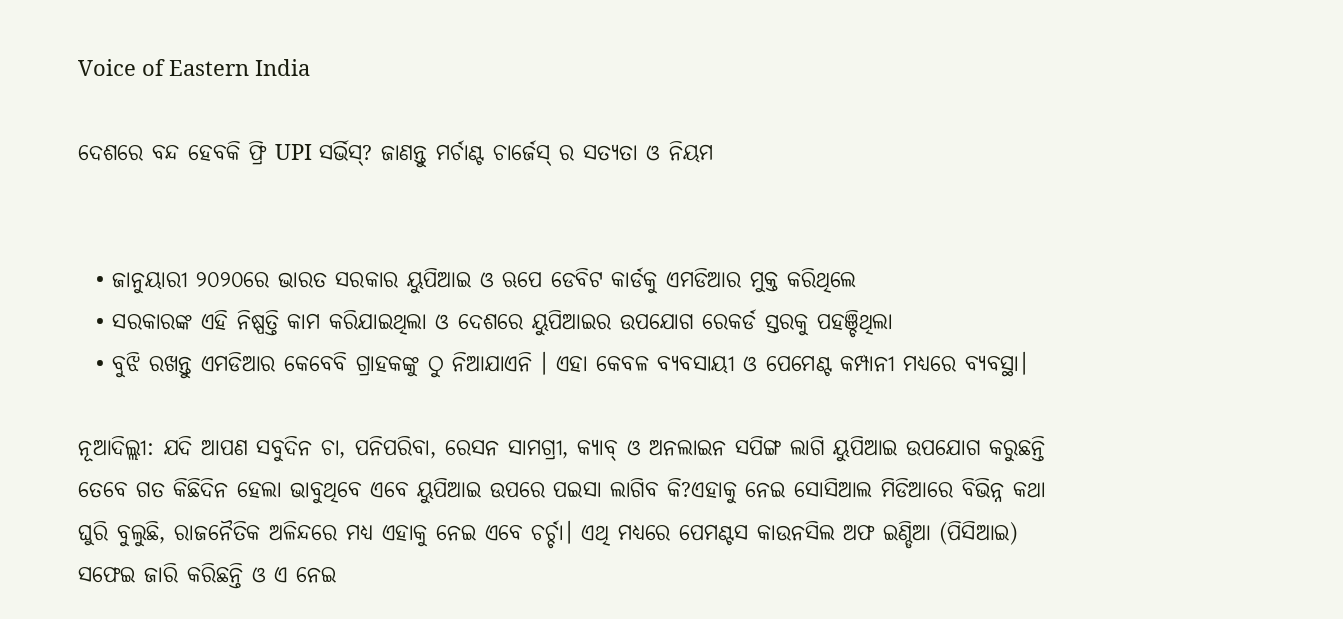Voice of Eastern India

ଦେଶରେ ବନ୍ଦ ହେବକି ଫ୍ରି UPI ସର୍ଭିସ୍? ଜାଣନ୍ତୁ ମର୍ଚାଣ୍ଟ ଚାର୍ଜେସ୍ ର ସତ୍ୟତା ଓ ନିୟମ


  • ଜାନୁୟାରୀ ୨୦୨୦ରେ ଭାରତ ସରକାର ୟୁପିଆଇ ଓ ଋପେ ଡେବିଟ କାର୍ଡକୁ ଏମଡିଆର ମୁକ୍ତ କରିଥିଲେ
  • ସରକାରଙ୍କ ଏହି ନିଷ୍ପତ୍ତି କାମ କରିଯାଇଥିଲା ଓ ଦେଶରେ ୟୁପିଆଇର ଉପଯୋଗ ରେକର୍ଡ ସ୍ତରକୁ ପହଞ୍ଚିଥିଲା
  • ବୁଝି ରଖନ୍ତୁ ଏମଡିଆର କେବେବି ଗ୍ରାହକଙ୍କୁ ଠୁ ନିଆଯାଏନି । ଏହା କେବଳ ବ୍ୟବସାୟୀ ଓ ପେମେଣ୍ଟ କମ୍ପାନୀ ମଧ୍ୟରେ ବ୍ୟବସ୍ଥା।

ନୂଆଦିଲ୍ଲୀ: ଯଦି ଆପଣ ସବୁଦିନ ଚା, ପନିପରିବା, ରେସନ ସାମଗ୍ରୀ, କ୍ୟାବ୍ ଓ ଅନଲାଇନ ସପିଙ୍ଗ ଲାଗି ୟୁପିଆଇ ଉପଯୋଗ କରୁଛନ୍ତି ତେବେ ଗତ କିଛିଦିନ ହେଲା ଭାବୁଥିବେ ଏବେ ୟୁପିଆଇ ଉପରେ ପଇସା ଲାଗିବ କି?ଏହାକୁ ନେଇ ସୋସିଆଲ ମିଡିଆରେ ବିଭିନ୍ନ କଥା ଘୁରି ବୁଲୁଛି, ରାଜନୈତିକ ଅଳିନ୍ଦରେ ମଧ୍ୟ ଏହାକୁ ନେଇ ଏବେ ଚର୍ଚ୍ଚା। ଏଥି ମଧ୍ୟରେ ପେମଣ୍ଟସ କାଉନସିଲ ଅଫ ଇଣ୍ଡିଆ (ପିସିଆଇ) ସଫେଇ ଜାରି କରିଛନ୍ତି ଓ ଏ ନେଇ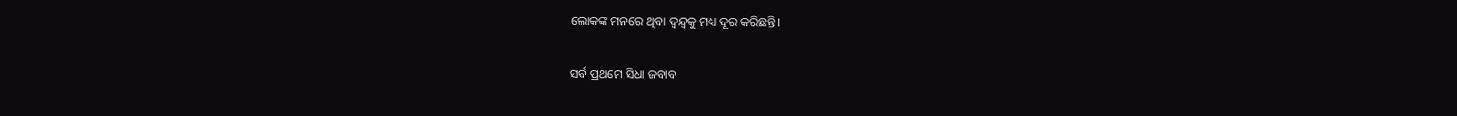ଲୋକଙ୍କ ମନରେ ଥିବା ଦ୍ୱନ୍ଦ୍ୱକୁ ମଧ୍ୟ ଦୂର କରିଛନ୍ତି।

ସର୍ବ ପ୍ରଥମେ ସିଧା ଜବାବ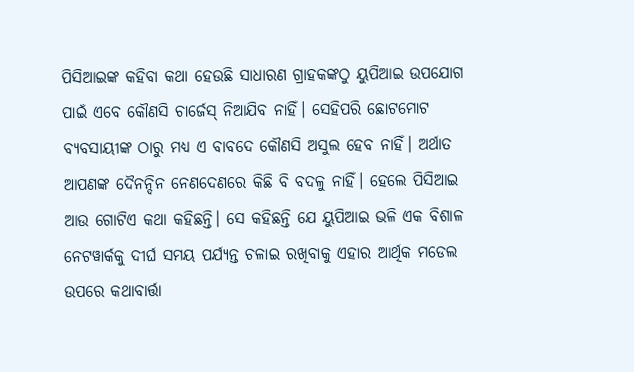ପିସିଆଇଙ୍କ କହିବା କଥା ହେଉଛି ସାଧାରଣ ଗ୍ରାହକଙ୍କଠୁ ୟୁପିଆଇ ଉପଯୋଗ ପାଇଁ ଏବେ କୌଣସି ଚାର୍ଜେସ୍ ନିଆଯିବ ନାହିଁ। ସେହିପରି ଛୋଟମୋଟ ବ୍ୟବସାୟୀଙ୍କ ଠାରୁ ମଧ୍ୟ ଏ ବାବଦେ କୌଣସି ଅସୁଲ ହେବ ନାହିଁ। ଅର୍ଥାତ ଆପଣଙ୍କ ଦୈନନ୍ଦିନ ନେଣଦେଣରେ କିଛି ବି ବଦଳୁ ନାହିଁ। ହେଲେ ପିସିଆଇ ଆଉ ଗୋଟିଏ କଥା କହିଛନ୍ତି। ସେ କହିଛନ୍ତି ଯେ ୟୁପିଆଇ ଭଳି ଏକ ବିଶାଳ ନେଟୱାର୍କକୁ ଦୀର୍ଘ ସମୟ ପର୍ଯ୍ୟନ୍ତ ଚଳାଇ ରଖିବାକୁ ଏହାର ଆର୍ଥିକ ମଡେଲ ଉପରେ କଥାବାର୍ତ୍ତା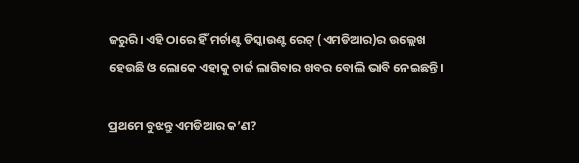ଜରୁରି। ଏହି ଠାରେ ହିଁ ମର୍ଚାଣ୍ଟ ଡିସ୍କାଉଣ୍ଟ ରେଟ୍ (ଏମଡିଆର)ର ଉଲ୍ଲେଖ ହେଉଛି ଓ ଲୋକେ ଏହାକୁ ଚାର୍ଜ ଲାଗିବାର ଖବର ବୋଲି ଭାବି ନେଇଛନ୍ତି।

ପ୍ରଥମେ ବୁଝନ୍ତୁ ଏମଡିଆର କ’ଣ?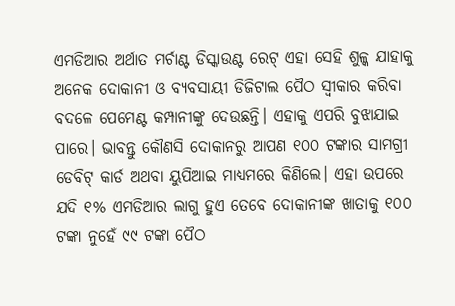ଏମଡିଆର ଅର୍ଥାତ ମର୍ଚାଣ୍ଟ ଡିସ୍କାଉଣ୍ଟ ରେଟ୍ ଏହା ସେହି ଶୁଳ୍କ ଯାହାକୁ ଅନେକ ଦୋକାନୀ ଓ ବ୍ୟବସାୟୀ ଡିଜିଟାଲ ପୈଠ ସ୍ୱୀକାର କରିବା ବଦଳେ ପେମେଣ୍ଟ କମ୍ପାନୀଙ୍କୁ ଦେଉଛନ୍ତି। ଏହାକୁ ଏପରି ବୁଝାଯାଇ ପାରେ। ଭାବନ୍ତୁ କୌଣସି ଦୋକାନରୁ ଆପଣ ୧୦୦ ଟଙ୍କାର ସାମଗ୍ରୀ ଡେବିଟ୍ କାର୍ଡ ଅଥବା ୟୁପିଆଇ ମାଧ୍ୟମରେ କିଣିଲେ। ଏହା ଉପରେ ଯଦି ୧% ଏମଡିଆର ଲାଗୁ ହୁଏ ତେବେ ଦୋକାନୀଙ୍କ ଖାତାକୁ ୧୦୦ ଟଙ୍କା ନୁହେଁ ୯୯ ଟଙ୍କା ପୈଠ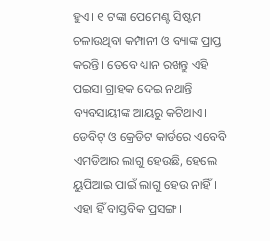ହୁଏ। ୧ ଟଙ୍କା ପେମେଣ୍ଟ ସିଷ୍ଟମ ଚଳାଉଥିବା କମ୍ପାନୀ ଓ ବ୍ୟାଙ୍କ ପ୍ରାପ୍ତ କରନ୍ତି। ତେବେ ଧ୍ୟାନ ରଖନ୍ତୁ ଏହି ପଇସା ଗ୍ରାହକ ଦେଇ ନଥାନ୍ତି ବ୍ୟବସାୟୀଙ୍କ ଆୟରୁ କଟିଥାଏ। ଡେବିଟ୍ ଓ କ୍ରେଡିଟ କାର୍ଡରେ ଏବେବି ଏମଡିଆର ଲାଗୁ ହେଉଛି, ହେଲେ ୟୁପିଆଇ ପାଇଁ ଲାଗୁ ହେଉ ନାହିଁ। ଏହା ହିଁ ବାସ୍ତବିକ ପ୍ରସଙ୍ଗ।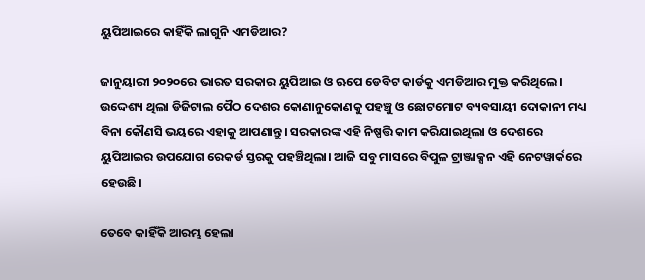ୟୁପିଆଇରେ କାହିଁକି ଲାଗୁନି ଏମଡିଆର?

ଜାନୁୟାରୀ ୨୦୨୦ରେ ଭାରତ ସରକାର ୟୁପିଆଇ ଓ ଋପେ ଡେବିଟ କାର୍ଡକୁ ଏମଡିଆର ମୁକ୍ତ କରିଥିଲେ। ଉଦ୍ଦେଶ୍ୟ ଥିଲା ଡିଜିଟାଲ ପୈଠ ଦେଶର କୋଣାନୁକୋଣକୁ ପହଞ୍ଚୁ ଓ ଛୋଟମୋଟ ବ୍ୟବସାୟୀ ଦୋକାନୀ ମଧ୍ୟ ବିନା କୌଣସି ଭୟରେ ଏହାକୁ ଆପଣାନ୍ତୁ। ସରକାରଙ୍କ ଏହି ନିଷ୍ପତ୍ତି କାମ କରିଯାଇଥିଲା ଓ ଦେଶରେ ୟୁପିଆଇର ଉପଯୋଗ ରେକର୍ଡ ସ୍ତରକୁ ପହଞ୍ଚିଥିଲା। ଆଜି ସବୁ ମାସରେ ବିପୁଳ ଟ୍ରାଞ୍ଜାକ୍ସନ ଏହି ନେଟୱାର୍କରେ ହେଉଛି।

ତେବେ କାହିଁକି ଆରମ୍ଭ ହେଲା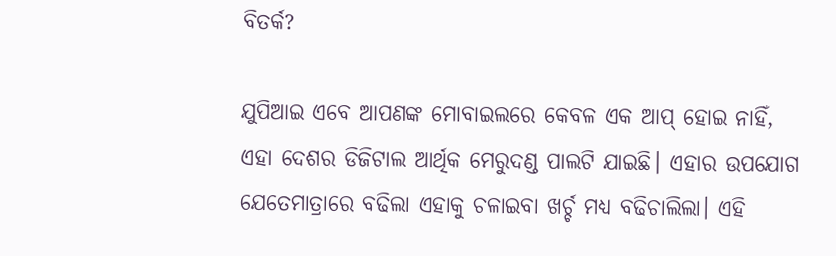ବିତର୍କ?

ଯୁପିଆଇ ଏବେ ଆପଣଙ୍କ ମୋବାଇଲରେ କେବଳ ଏକ ଆପ୍ ହୋଇ ନାହିଁ, ଏହା ଦେଶର ଡିଜିଟାଲ ଆର୍ଥିକ ମେରୁଦଣ୍ଡ ପାଲଟି ଯାଇଛି। ଏହାର ଉପଯୋଗ ଯେତେମାତ୍ରାରେ ବଢିଲା ଏହାକୁ ଚଳାଇବା ଖର୍ଚ୍ଚ ମଧ୍ୟ ବଢିଚାଲିଲା। ଏହି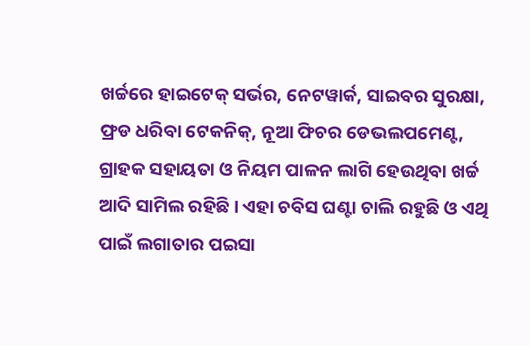ଖର୍ଚ୍ଚରେ ହାଇଟେକ୍ ସର୍ଭର, ନେଟୱାର୍କ, ସାଇବର ସୁରକ୍ଷା, ଫ୍ରଡ ଧରିବା ଟେକନିକ୍, ନୂଆ ଫିଚର ଡେଭଲପମେଣ୍ଟ, ଗ୍ରାହକ ସହାୟତା ଓ ନିୟମ ପାଳନ ଲାଗି ହେଉଥିବା ଖର୍ଚ୍ଚ ଆଦି ସାମିଲ ରହିଛି। ଏହା ଚବିସ ଘଣ୍ଟା ଚାଲି ରହୁଛି ଓ ଏଥି ପାଇଁ ଲଗାତାର ପଇସା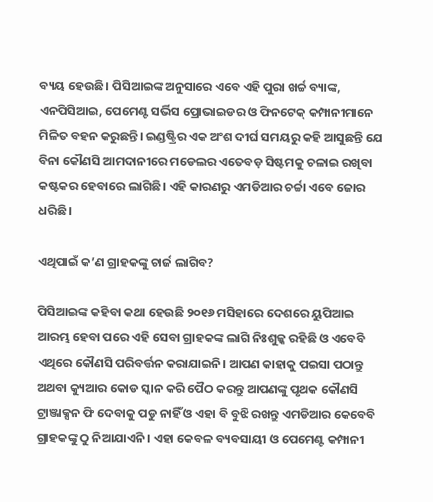ବ୍ୟୟ ହେଉଛି। ପିସିଆଇଙ୍କ ଅନୁସାରେ ଏବେ ଏହି ପୁରା ଖର୍ଚ୍ଚ ବ୍ୟାଙ୍କ, ଏନପିସିଆଇ, ପେମେଣ୍ଟ ସର୍ଭିସ ପ୍ରୋଭାଇଡର ଓ ଫିନଟେକ୍ କମ୍ପାନୀମାନେ ମିଳିତ ବହନ କରୁଛନ୍ତି। ଇଣ୍ଡଷ୍ଟ୍ରିର ଏକ ଅଂଶ ଦୀର୍ଘ ସମୟରୁ କହି ଆସୁଛନ୍ତି ଯେ ବିନା କୌଣସି ଆମଦାନୀରେ ମଡେଲର ଏତେବଡ଼ ସିଷ୍ଟମକୁ ଚଳାଇ ରଖିବା କଷ୍ଟକର ହେବାରେ ଲାଗିଛି। ଏହି କାରଣରୁ ଏମଡିଆର ଚର୍ଚ୍ଚା ଏବେ ଜୋର ଧରିଛି।

ଏଥିପାଇଁ କ’ଣ ଗ୍ରାହକଙ୍କୁ ଚାର୍ଜ ଲାଗିବ?

ପିସିଆଇଙ୍କ କହିବା କଥା ହେଉଛି ୨୦୧୬ ମସିହାରେ ଦେଶରେ ୟୁପିଆଇ ଆରମ୍ଭ ହେବା ପରେ ଏହି ସେବା ଗ୍ରାହକଙ୍କ ଲାଗି ନିଃଶୁଳ୍କ ରହିଛି ଓ ଏବେବି ଏଥିରେ କୌଣସି ପରିବର୍ତ୍ତନ କରାଯାଇନି। ଆପଣ କାହାକୁ ପଇସା ପଠାନ୍ତୁ ଅଥବା କ୍ୟୁଆର କୋଡ ସ୍କାନ କରି ପୈଠ କରନ୍ତୁ ଆପଣଙ୍କୁ ପୃଥକ କୌଣସି ଟ୍ରାଞ୍ଜାକ୍ସନ ଫି ଦେବାକୁ ପଡୁ ନାହିଁ ଓ ଏହା ବି ବୁଝି ରଖନ୍ତୁ ଏମଡିଆର କେବେବି ଗ୍ରାହକଙ୍କୁ ଠୁ ନିଆଯାଏନି । ଏହା କେବଳ ବ୍ୟବସାୟୀ ଓ ପେମେଣ୍ଟ କମ୍ପାନୀ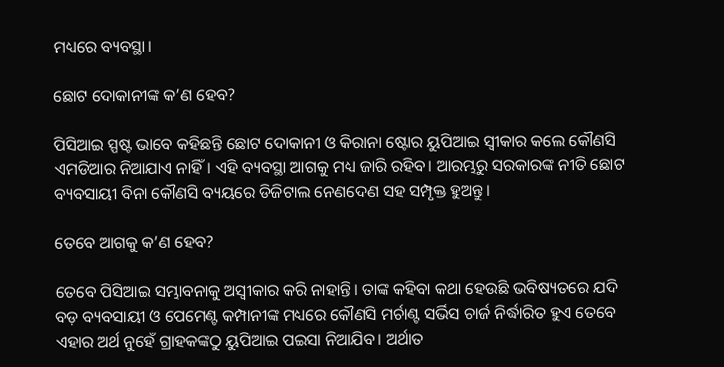ମଧ୍ୟରେ ବ୍ୟବସ୍ଥା।

ଛୋଟ ଦୋକାନୀଙ୍କ କ’ଣ ହେବ?

ପିସିଆଇ ସ୍ପଷ୍ଟ ଭାବେ କହିଛନ୍ତି ଛୋଟ ଦୋକାନୀ ଓ କିରାନା ଷ୍ଟୋର ୟୁପିଆଇ ସ୍ୱୀକାର କଲେ କୌଣସି ଏମଡିଆର ନିଆଯାଏ ନାହିଁ। ଏହି ବ୍ୟବସ୍ଥା ଆଗକୁ ମଧ୍ୟ ଜାରି ରହିବ। ଆରମ୍ଭରୁ ସରକାରଙ୍କ ନୀତି ଛୋଟ ବ୍ୟବସାୟୀ ବିନା କୌଣସି ବ୍ୟୟରେ ଡିଜିଟାଲ ନେଣଦେଣ ସହ ସମ୍ପୃକ୍ତ ହୁଅନ୍ତୁ।

ତେବେ ଆଗକୁ କ’ଣ ହେବ?

ତେବେ ପିସିଆଇ ସମ୍ଭାବନାକୁ ଅସ୍ୱୀକାର କରି ନାହାନ୍ତି। ତାଙ୍କ କହିବା କଥା ହେଉଛି ଭବିଷ୍ୟତରେ ଯଦି ବଡ଼ ବ୍ୟବସାୟୀ ଓ ପେମେଣ୍ଟ କମ୍ପାନୀଙ୍କ ମଧ୍ୟରେ କୌଣସି ମର୍ଚାଣ୍ଟ ସର୍ଭିସ ଚାର୍ଜ ନିର୍ଦ୍ଧାରିତ ହୁଏ ତେବେ ଏହାର ଅର୍ଥ ନୁହେଁ ଗ୍ରାହକଙ୍କଠୁ ୟୁପିଆଇ ପଇସା ନିଆଯିବ। ଅର୍ଥାତ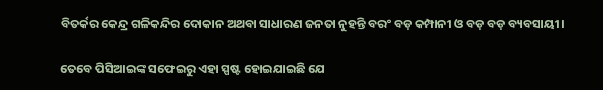ବିତର୍କର କେନ୍ଦ୍ର ଗଳିକନ୍ଦିର ଦୋକାନ ଅଥବା ସାଧାରଣ ଜନତା ନୁହନ୍ତି ବରଂ ବଡ଼ କମ୍ପାନୀ ଓ ବଡ଼ ବଡ଼ ବ୍ୟବସାୟୀ।

ତେବେ ପିସିଆଇଙ୍କ ସଫେଇରୁ ଏହା ସ୍ପଷ୍ଟ ହୋଇଯାଇଛି ଯେ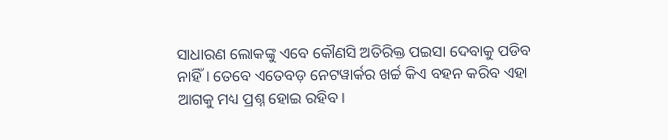ସାଧାରଣ ଲୋକଙ୍କୁ ଏବେ କୌଣସି ଅତିରିକ୍ତ ପଇସା ଦେବାକୁ ପଡିବ ନାହିଁ। ତେବେ ଏତେବଡ଼ ନେଟୱାର୍କର ଖର୍ଚ୍ଚ କିଏ ବହନ କରିବ ଏହା ଆଗକୁ ମଧ୍ୟ ପ୍ରଶ୍ନ ହୋଇ ରହିବ।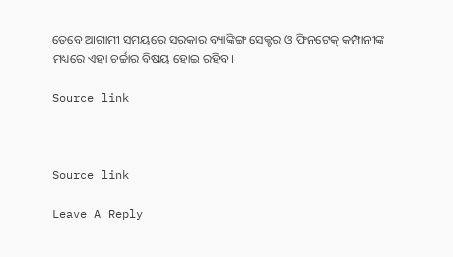ତେବେ ଆଗାମୀ ସମୟରେ ସରକାର ବ୍ୟାଙ୍କିଙ୍ଗ ସେକ୍ଟର ଓ ଫିନଟେକ୍ କମ୍ପାନୀଙ୍କ ମଧ୍ୟରେ ଏହା ଚର୍ଚ୍ଚାର ବିଷୟ ହୋଇ ରହିବ।

Source link



Source link

Leave A Reply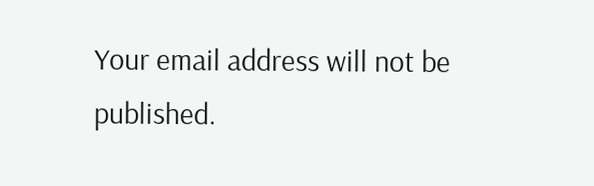Your email address will not be published.